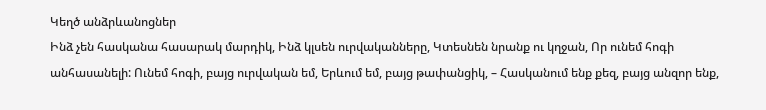Կեղծ անձրևանոցներ
Ինձ չեն հասկանա հասարակ մարդիկ, Ինձ կլսեն ուրվականները, Կտեսնեն նրանք ու կղջան, Որ ունեմ հոգի անհասանելի: Ունեմ հոգի, բայց ուրվական եմ, Երևում եմ, բայց թափանցիկ, – Հասկանում ենք քեզ, բայց անզոր ենք,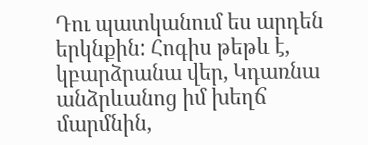Դու պատկանում ես արդեն երկնքին: Հոգիս թեթև է, կբարձրանա վեր, Կդառնա անձրևանոց իմ խեղճ մարմնին,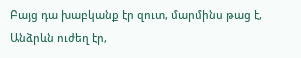Բայց դա խաբկանք էր զուտ, մարմինս թաց է, Անձրևն ուժեղ էր,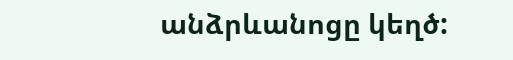անձրևանոցը կեղծ: